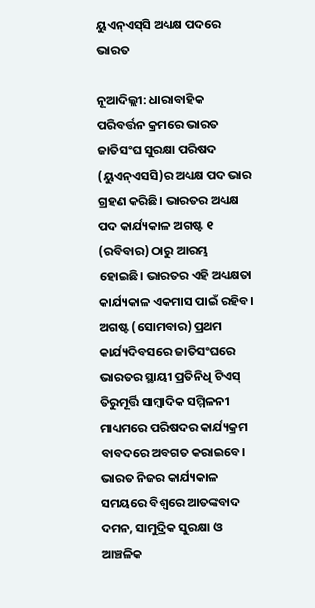ୟୁଏନ୍‌ଏସ୍‌ସି ଅଧ୍ୟକ୍ଷ ପଦରେ ଭାରତ

ନୂଆଦିଲ୍ଲୀ: ଧାରାବାହିକ ପରିବର୍ତ୍ତନ କ୍ରମରେ ଭାରତ ଜାତିସଂଘ ସୁରକ୍ଷା ପରିଷଦ (ୟୁଏନ୍‌ଏସସି)ର ଅଧ୍ୟକ୍ଷ ପଦ ଭାର ଗ୍ରହଣ କରିଛି। ଭାରତର ଅଧ୍ୟକ୍ଷ ପଦ କାର୍ଯ୍ୟକାଳ ଅଗଷ୍ଟ ୧ (ରବିବାର) ଠାରୁ ଆରମ୍ଭ ହୋଇଛି। ଭାରତର ଏହି ଅଧ୍ୟକ୍ଷତା କାର୍ଯ୍ୟକାଳ ଏକମାସ ପାଇଁ ରହିବ। ଅଗଷ୍ଟ (ସୋମବାର) ପ୍ରଥମ କାର୍ଯ୍ୟଦିବସରେ ଜାତିସଂଘରେ ଭାରତର ସ୍ଥାୟୀ ପ୍ରତିନିଧି ଟିଏସ୍ ତିରୁମୂର୍ତ୍ତି ସାମ୍ବାଦିକ ସମ୍ମିଳନୀ ମାଧ୍ୟମରେ ପରିଷଦର କାର୍ଯ୍ୟକ୍ରମ ବାବଦରେ ଅବଗତ କରାଇବେ। ଭାରତ ନିଜର କାର୍ଯ୍ୟକାଳ ସମୟରେ ବିଶ୍ବରେ ଆତଙ୍କବାଦ ଦମନ, ସାମୁଦ୍ରିକ ସୁରକ୍ଷା ଓ ଆଞ୍ଚଳିକ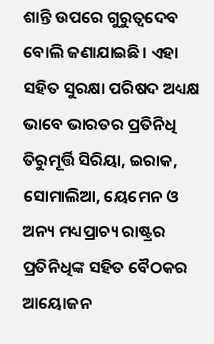ଶାନ୍ତି ଉପରେ ଗୁରୁତ୍ବଦେବ ବୋଲି ଜଣାଯାଇଛି। ଏହା ସହିତ ସୁରକ୍ଷା ପରିଷଦ ଅଧ୍ୟକ୍ଷ ଭାବେ ଭାରତର ପ୍ରତିନିଧି ତିରୁମୂର୍ତ୍ତି ସିରିୟା, ଇରାକ, ସୋମାଲିଆ, ୟେମେନ ଓ ଅନ୍ୟ ମଧ୍ୟପ୍ରାଚ୍ୟ ରାଷ୍ଟ୍ରର ପ୍ରତିନିଧିଙ୍କ ସହିତ ବୈଠକର ଆୟୋଜନ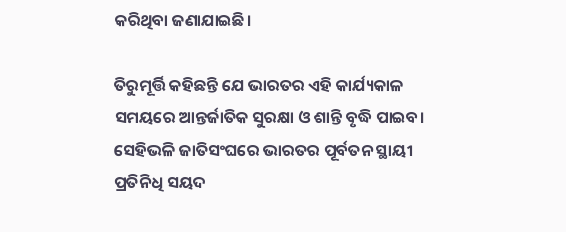କରିଥିବା ଜଣାଯାଇଛି।

ତିରୁମୂର୍ତ୍ତି କହିଛନ୍ତି ଯେ ଭାରତର ଏହି କାର୍ଯ୍ୟକାଳ ସମୟରେ ଆନ୍ତର୍ଜାତିକ ସୁରକ୍ଷା ଓ ଶାନ୍ତି ବୃଦ୍ଧି ପାଇବ। ସେହିଭଳି ଜାତିସଂଘରେ ଭାରତର ପୂର୍ବତନ ସ୍ଥାୟୀ ପ୍ରତିନିଧି ସୟଦ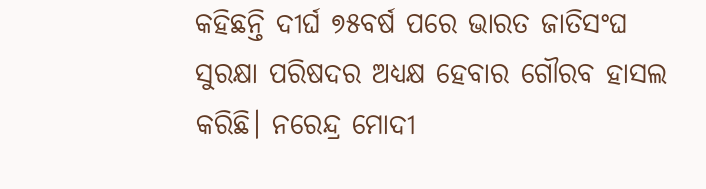କହିଛନ୍ତି ଦୀର୍ଘ ୭୫ବର୍ଷ ପରେ ଭାରତ ଜାତିସଂଘ ସୁରକ୍ଷା ପରିଷଦର ଅଧ୍ୟକ୍ଷ ହେବାର ଗୌରବ ହାସଲ କରିଛି। ନରେନ୍ଦ୍ର ମୋଦୀ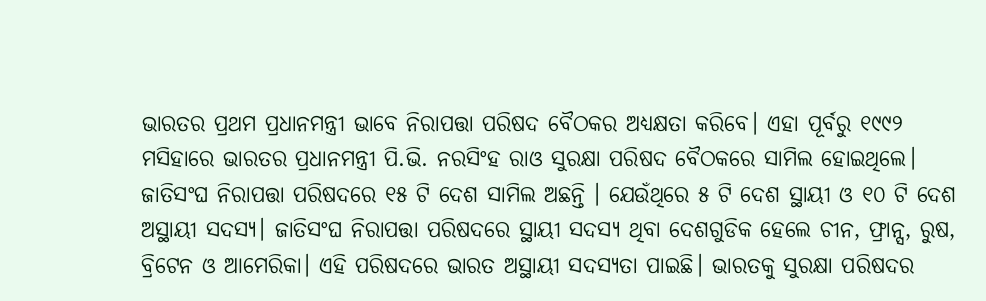ଭାରତର ପ୍ରଥମ ପ୍ରଧାନମନ୍ତ୍ରୀ ଭାବେ ନିରାପତ୍ତା ପରିଷଦ ବୈଠକର ଅଧ୍ୟକ୍ଷତା କରିବେ। ଏହା ପୂର୍ବରୁ ୧୯୯୨ ମସିହାରେ ଭାରତର ପ୍ରଧାନମନ୍ତ୍ରୀ ପି.ଭି. ନରସିଂହ ରାଓ ସୁରକ୍ଷା ପରିଷଦ ବୈଠକରେ ସାମିଲ ହୋଇଥିଲେ। ଜାତିସଂଘ ନିରାପତ୍ତା ପରିଷଦରେ ୧୫ ଟି ଦେଶ ସାମିଲ ଅଛନ୍ତି । ଯେଉଁଥିରେ ୫ ଟି ଦେଶ ସ୍ଥାୟୀ ଓ ୧୦ ଟି ଦେଶ ଅସ୍ଥାୟୀ ସଦସ୍ୟ। ଜାତିସଂଘ ନିରାପତ୍ତା ପରିଷଦରେ ସ୍ଥାୟୀ ସଦସ୍ୟ ଥିବା ଦେଶଗୁଡିକ ହେଲେ ଚୀନ, ଫ୍ରାନ୍ସ, ରୁଷ, ବ୍ରିଟେନ ଓ ଆମେରିକା। ଏହି ପରିଷଦରେ ଭାରତ ଅସ୍ଥାୟୀ ସଦସ୍ୟତା ପାଇଛି। ଭାରତକୁ ସୁରକ୍ଷା ପରିଷଦର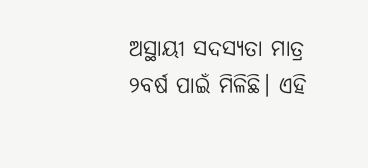ଅସ୍ଥାୟୀ ସଦସ୍ୟତା ମାତ୍ର ୨ବର୍ଷ ପାଇଁ ମିଳିଛି। ଏହି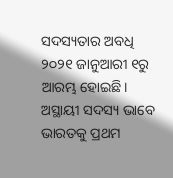ସଦସ୍ୟତାର ଅବଧି ୨୦୨୧ ଜାନୁଆରୀ ୧ରୁ ଆରମ୍ଭ ହୋଇଛି। ଅସ୍ଥାୟୀ ସଦସ୍ୟ ଭାବେ ଭାରତକୁ ପ୍ରଥମ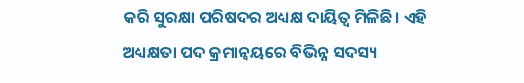କରି ସୁରକ୍ଷା ପରିଷଦର ଅଧ୍ୟକ୍ଷ ଦାୟିତ୍ବ ମିଳିଛି। ଏହି ଅଧ୍ୟକ୍ଷତା ପଦ କ୍ରମାନ୍ବୟରେ ବିଭିନ୍ନ ସଦସ୍ୟ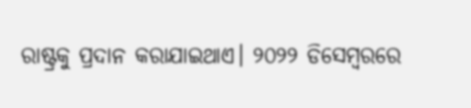ରାଷ୍ଟ୍ରକୁ ପ୍ରଦାନ କରାଯାଇଥାଏ। ୨୦୨୨ ଡିସେମ୍ବରରେ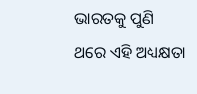ଭାରତକୁ ପୁଣି ଥରେ ଏହି ଅଧ୍ୟକ୍ଷତା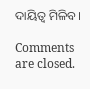ଦାୟିତ୍ବ ମିଳିବ।

Comments are closed.